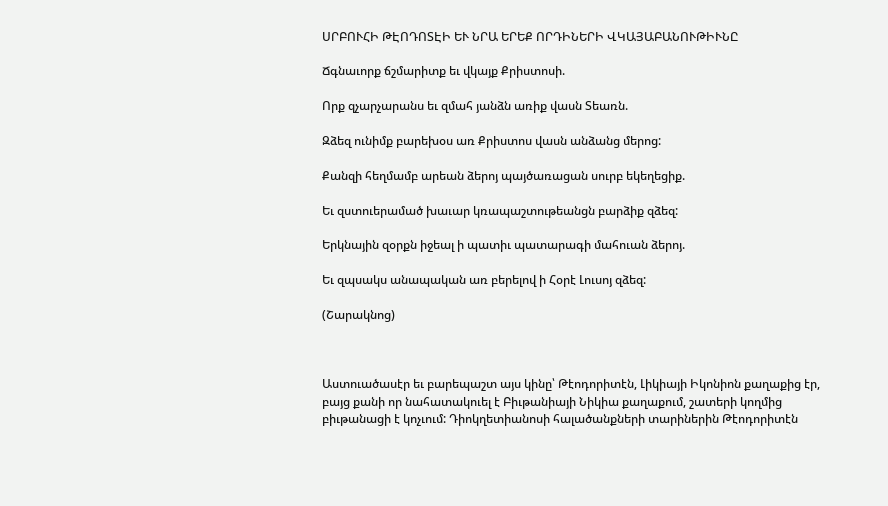ՍՐԲՈՒՀԻ ԹԷՈԴՈՏԷԻ ԵՒ ՆՐԱ ԵՐԵՔ ՈՐԴԻՆԵՐԻ ՎԿԱՅԱԲԱՆՈՒԹԻՒՆԸ

Ճգնաւորք ճշմարիտք եւ վկայք Քրիստոսի.

Որք զչարչարանս եւ զմահ յանձն առիք վասն Տեառն.

Զձեզ ունիմք բարեխօս առ Քրիստոս վասն անձանց մերոց:

Քանզի հեղմամբ արեան ձերոյ պայծառացան սուրբ եկեղեցիք.

Եւ զստուերամած խաւար կռապաշտութեանցն բարձիք զձեզ:

Երկնային զօրքն իջեալ ի պատիւ պատարագի մահուան ձերոյ.

Եւ զպսակս անապական առ բերելով ի Հօրէ Լուսոյ զձեզ:

(Շարակնոց)



Աստուածասէր եւ բարեպաշտ այս կինը՝ Թէոդորիտէն, Լիկիայի Իկոնիոն քաղաքից էր, բայց քանի որ նահատակուել է Բիւթանիայի Նիկիա քաղաքում, շատերի կողմից բիւթանացի է կոչւում: Դիոկղետիանոսի հալածանքների տարիներին Թէոդորիտէն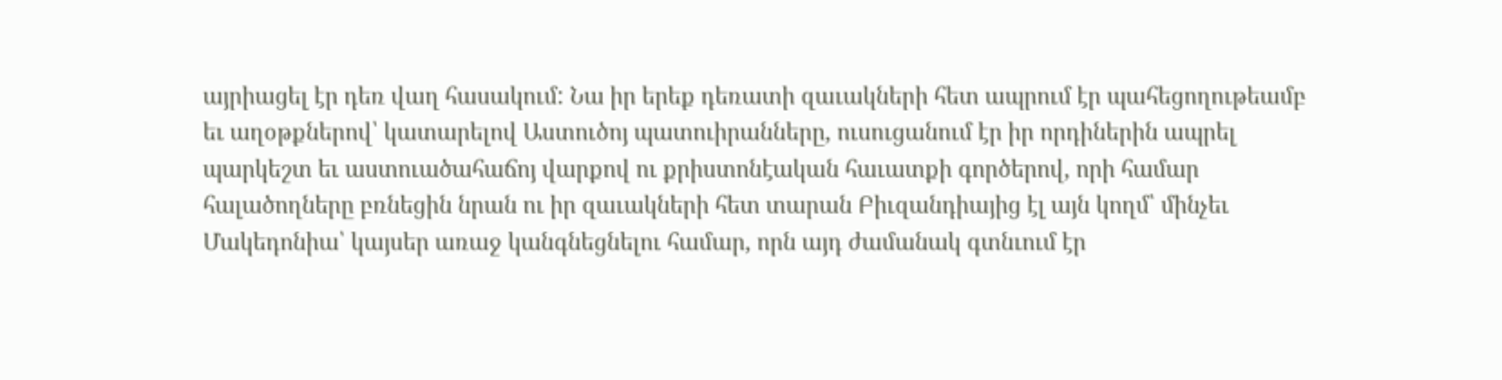այրիացել էր դեռ վաղ հասակում: Նա իր երեք դեռատի զաւակների հետ ապրում էր պահեցողութեամբ եւ աղօթքներով՝ կատարելով Աստուծոյ պատուիրանները, ուսուցանում էր իր որդիներին ապրել պարկեշտ եւ աստուածահաճոյ վարքով ու քրիստոնէական հաւատքի գործերով, որի համար հալածողները բռնեցին նրան ու իր զաւակների հետ տարան Բիւզանդիայից էլ այն կողմ՝ մինչեւ Մակեդոնիա՝ կայսեր առաջ կանգնեցնելու համար, որն այդ ժամանակ գտնւում էր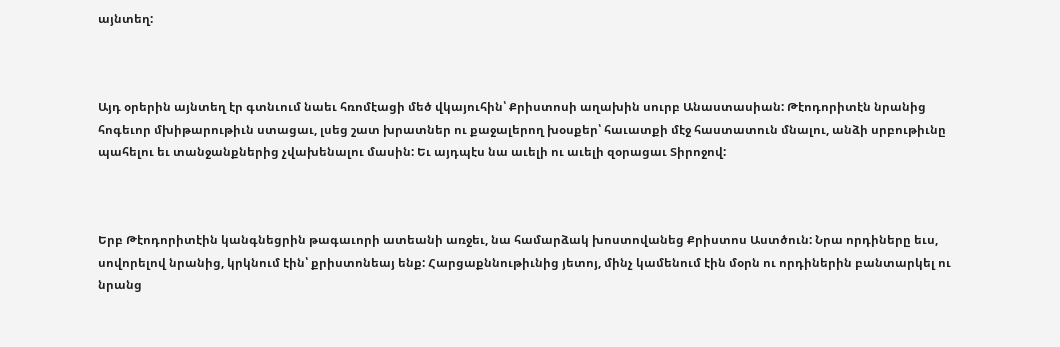այնտեղ:



Այդ օրերին այնտեղ էր գտնւում նաեւ հռոմէացի մեծ վկայուհին՝ Քրիստոսի աղախին սուրբ Անաստասիան: Թէոդորիտէն նրանից հոգեւոր մխիթարութիւն ստացաւ, լսեց շատ խրատներ ու քաջալերող խօսքեր՝ հաւատքի մէջ հաստատուն մնալու, անձի սրբութիւնը պահելու եւ տանջանքներից չվախենալու մասին: Եւ այդպէս նա աւելի ու աւելի զօրացաւ Տիրոջով:



Երբ Թէոդորիտէին կանգնեցրին թագաւորի ատեանի առջեւ, նա համարձակ խոստովանեց Քրիստոս Աստծուն: Նրա որդիները եւս, սովորելով նրանից, կրկնում էին՝ քրիստոնեայ ենք: Հարցաքննութիւնից յետոյ, մինչ կամենում էին մօրն ու որդիներին բանտարկել ու նրանց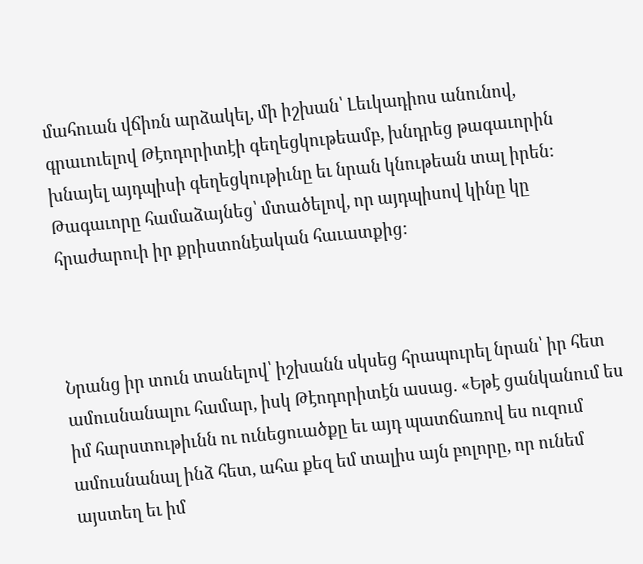մահուան վճիռն արձակել, մի իշխան՝ Լեւկադիոս անունով, գրաւուելով Թէոդորիտէի գեղեցկութեամբ, խնդրեց թագաւորին խնայել այդպիսի գեղեցկութիւնը եւ նրան կնութեան տալ իրեն: Թագաւորը համաձայնեց՝ մտածելով, որ այդպիսով կինը կը հրաժարուի իր քրիստոնէական հաւատքից:



Նրանց իր տուն տանելով՝ իշխանն սկսեց հրապուրել նրան՝ իր հետ ամուսնանալու համար, իսկ Թէոդորիտէն ասաց. «Եթէ ցանկանում ես իմ հարստութիւնն ու ունեցուածքը եւ այդ պատճառով ես ուզում ամուսնանալ ինձ հետ, ահա քեզ եմ տալիս այն բոլորը, որ ունեմ այստեղ եւ իմ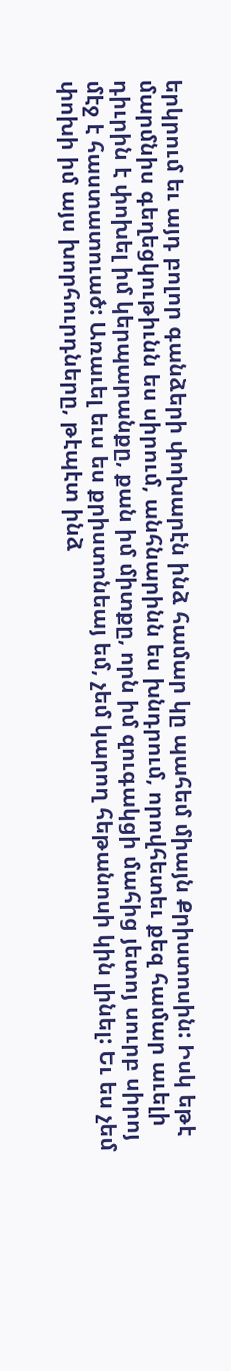երկրում եւ այդ բոլոր գանձերի փոխարէն ինձ համար կը պահեմ միայն Քրիստոսին: Իսկ եթէ մարմնիս գեղեցկութիւնն ես սիրում, անհնարինն ես խնդրում, որովհետեւ քեզ համար աւելի դիւրին է փոխել իմ կերպարանքը, քան իմ միտքը, որն իմ զուգակցի մահից յետոյ սուրբ սիրոյ մէջ է հաստատուած: Առաւել եւս ես քրիստոնեայ եմ, չեմ կարող հեթանոսի կին լինել: Եւ ես չեմ փոխի իմ այս խորհուրդները, թէպէտ ինձ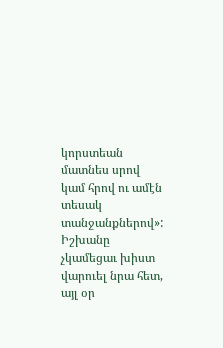կորստեան մատնես սրով կամ հրով ու ամէն տեսակ տանջանքներով»: Իշխանը չկամեցաւ խիստ վարուել նրա հետ, այլ օր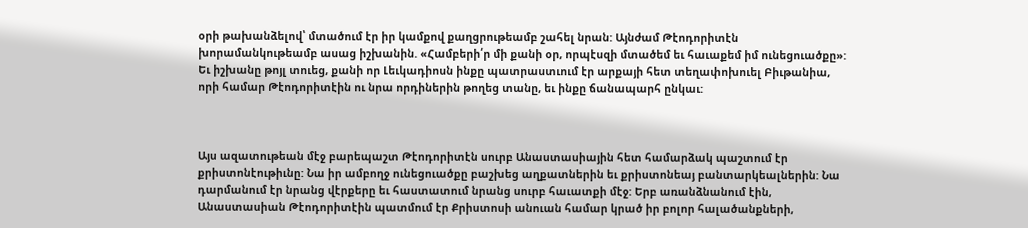օրի թախանձելով՝ մտածում էր իր կամքով քաղցրութեամբ շահել նրան: Այնժամ Թէոդորիտէն խորամանկութեամբ ասաց իշխանին. «Համբերի՛ր մի քանի օր, որպէսզի մտածեմ եւ հաւաքեմ իմ ունեցուածքը»: Եւ իշխանը թոյլ տուեց, քանի որ Լեւկադիոսն ինքը պատրաստւում էր արքայի հետ տեղափոխուել Բիւթանիա, որի համար Թէոդորիտէին ու նրա որդիներին թողեց տանը, եւ ինքը ճանապարհ ընկաւ:



Այս ազատութեան մէջ բարեպաշտ Թէոդորիտէն սուրբ Անաստասիային հետ համարձակ պաշտում էր քրիստոնէութիւնը: Նա իր ամբողջ ունեցուածքը բաշխեց աղքատներին եւ քրիստոնեայ բանտարկեալներին: Նա դարմանում էր նրանց վէրքերը եւ հաստատում նրանց սուրբ հաւատքի մէջ: Երբ առանձնանում էին, Անաստասիան Թէոդորիտէին պատմում էր Քրիստոսի անուան համար կրած իր բոլոր հալածանքների,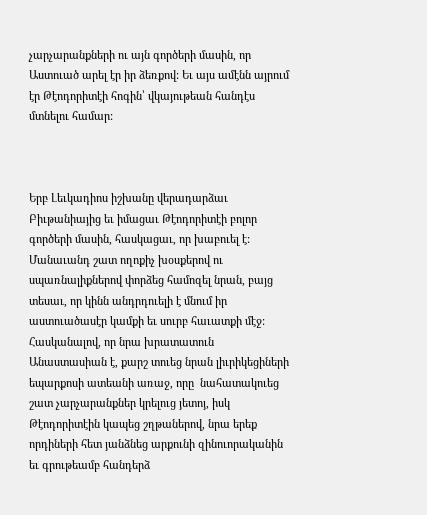չարչարանքների ու այն գործերի մասին, որ Աստուած արել էր իր ձեռքով: Եւ այս ամէնն այրում էր Թէոդորիտէի հոգին՝ վկայութեան հանդէս մտնելու համար:



Երբ Լեւկադիոս իշխանը վերադարձաւ Բիւթանիայից եւ իմացաւ Թէոդորիտէի բոլոր գործերի մասին, հասկացաւ, որ խաբուել է: Մանաւանդ շատ ողոքիչ խօսքերով ու սպառնալիքներով փորձեց համոզել նրան, բայց տեսաւ, որ կինն անդրդուելի է մնում իր աստուածասէր կամքի եւ սուրբ հաւատքի մէջ: Հասկանալով, որ նրա խրատատուն Անաստասիան է, քարշ տուեց նրան լիւրիկեցիների եպարքոսի ատեանի առաջ, որը  նահատակուեց շատ չարչարանքներ կրելուց յետոյ, իսկ Թէոդորիտէին կապեց շղթաներով, նրա երեք որդիների հետ յանձնեց արքունի զինուորականին եւ գրութեամբ հանդերձ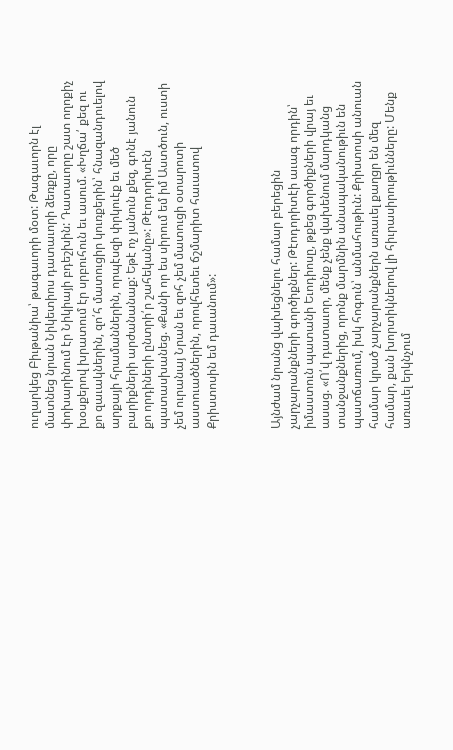ուղարկեց Բիւթանիա՝ թագաւորի մօտ: Թագաւորն էլ մատնեց նրան Նիկետիոս դատաւորի ձեռքը, որը փոխարինում էր Նիկիայի բդեշխին: Դատաւորը շատ ողոքիչ խօսքերով խրատում էր սրբուհուն եւ ասում. «Խղճա՛ քեզ ու քո զաւակներին, զո՛հ մատուցիր կուռքերին՝ հնազանդուելով արքայի հրամաններին, որպէսզի փրկուէք եւ մեծ բարիքների արժանանաք: Եթէ ոչ յանուն քեզ, գոնէ յանուն քո որդիների ընտրի՛ր շահեկանը»: Թէոդորիտէն պատասխանեց. «Քանի որ ես սիրում եմ իմ Աստծուն, ուստի չեմ ուրանայ Նրան եւ զոհ չեմ մատուցի օտարոտի աստուածներին, որովհետեւ ճշմարիտ հաւատով Քրիստոսին եմ դաւանում»:



Այնժամ նրանց վախեցնելու համար բերեցին չարչարանքների գործիքներ: Թէոդորիտէի աւագ որդին՝ իմաստուն պատանի Եւոդիոսը, թքեց գործիքների վրայ եւ ասաց. «Ո՛վ դատաւոր, մենք չենք վախենում մարդկանց տանջանքներից, որոնք մարմնին անապականութիւն են պատճառում, իսկ հոգուն՝ անմահութիւն: Քրիստոսի անուան համար կրած չարչարանքներն առաւել քաղցր են մեզ համար, քան խորտիկներով լի հիւրասիրութիւնները: Մենք առաւել երկնչում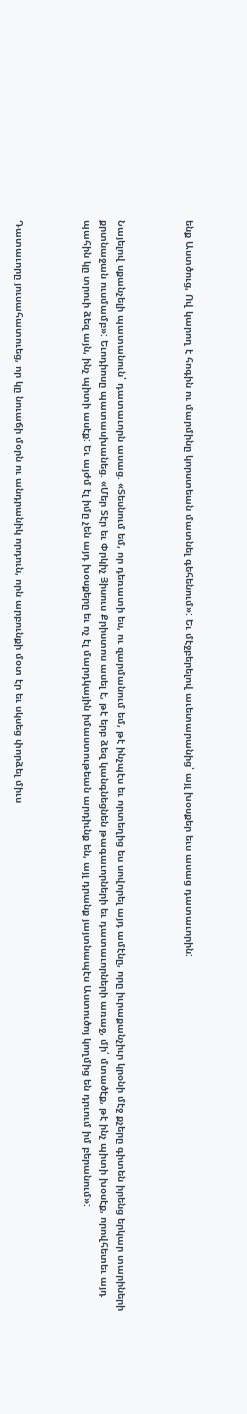ենք Աստծուց, Ով կարող է հոգին ու մարմինը կորստեան մատնել գեհենում»: Եւ մէջբերելով աւետարանից՝ այլ խօսքեր եւս ասաց դատաւորին:



Նայելով սքանչելի պատանուն՝ դատաւորն ասաց. «Տեսնում եմ, որ դեռատի ես, ու զարմանում եմ, թէ ինչպէս եւ որտեղից ես սովորել այդ ամէնը, որը իւրաքանչիւր կրօնի մէջ քչերը գիտեն իրենց երկար տարիների քրտնաջան ուսմամբ»: Եւոդիոսը պատասխանեց. «Մեր Տէր եւ Փրկիչ Յիսուս Քրիստոս ասել է, թէ երբ ձեզ կանգնեցնեն թագաւորների եւ դատաւորների առաջ, մի՛ մտածէք, թէ ինչ պիտի խօսէք, որովհետեւ այդ պահին կը տրուի ձեզ այն, ինչ պիտի ասէք: Եւ այժմ էլ իմը չեն այդ խօսքերը եւ ոչ էլ մարդկային իմաստութեան արդիւնք են, այլ դրանք յայտնապէս Աստուծոյ կողմից են դրւում իմ բերանում»:



Դատաւորը յուսահատուեց, որ կը նուաճի մօրն ու անդրանիկ որդուն, որն արբունքի մօտ էր եւ սկսեց փորձել միւս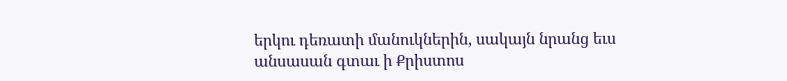երկու դեռատի մանուկներին, սակայն նրանց եւս անսասան գտաւ ի Քրիստոս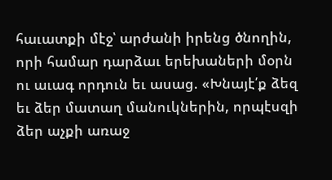հաւատքի մէջ՝ արժանի իրենց ծնողին, որի համար դարձաւ երեխաների մօրն ու աւագ որդուն եւ ասաց. «Խնայէ՛ք ձեզ եւ ձեր մատաղ մանուկներին, որպէսզի ձեր աչքի առաջ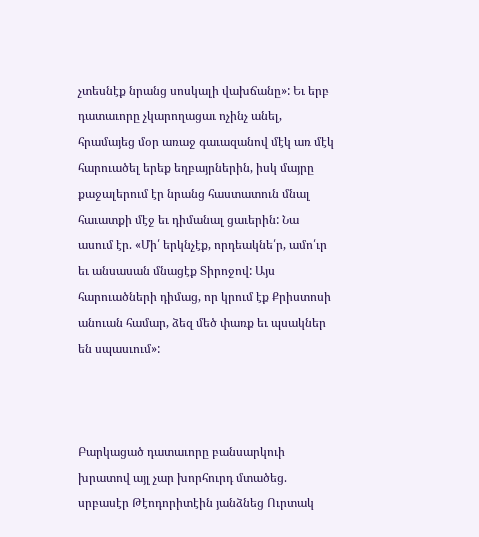չտեսնէք նրանց սոսկալի վախճանը»: Եւ երբ դատաւորը չկարողացաւ ոչինչ անել, հրամայեց մօր առաջ գաւազանով մէկ առ մէկ հարուածել երեք եղբայրներին, իսկ մայրը քաջալերում էր նրանց հաստատուն մնալ հաւատքի մէջ եւ դիմանալ ցաւերին: Նա ասում էր. «Մի՛ երկնչէք, որդեակնե՛ր, ամո՛ւր եւ անսասան մնացէք Տիրոջով: Այս հարուածների դիմաց, որ կրում էք Քրիստոսի անուան համար, ձեզ մեծ փառք եւ պսակներ են սպասւում»:



Բարկացած դատաւորը բանսարկուի խրատով այլ չար խորհուրդ մտածեց. սրբասէր Թէոդորիտէին յանձնեց Ուրտակ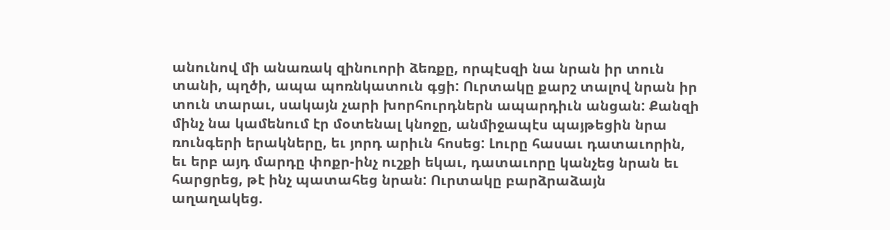անունով մի անառակ զինուորի ձեռքը, որպէսզի նա նրան իր տուն տանի, պղծի, ապա պոռնկատուն գցի: Ուրտակը քարշ տալով նրան իր տուն տարաւ, սակայն չարի խորհուրդներն ապարդիւն անցան: Քանզի մինչ նա կամենում էր մօտենալ կնոջը, անմիջապէս պայթեցին նրա ռունգերի երակները, եւ յորդ արիւն հոսեց: Լուրը հասաւ դատաւորին, եւ երբ այդ մարդը փոքր-ինչ ուշքի եկաւ, դատաւորը կանչեց նրան եւ հարցրեց, թէ ինչ պատահեց նրան: Ուրտակը բարձրաձայն աղաղակեց.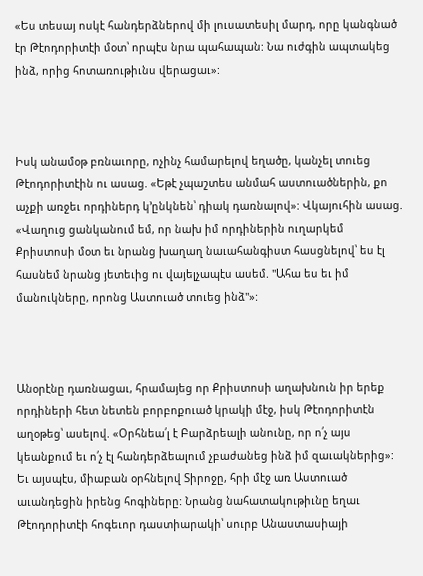«Ես տեսայ ոսկէ հանդերձներով մի լուսատեսիլ մարդ, որը կանգնած էր Թէոդորիտէի մօտ՝ որպէս նրա պահապան: Նա ուժգին ապտակեց ինձ, որից հոտառութիւնս վերացաւ»:



Իսկ անամօթ բռնաւորը, ոչինչ համարելով եղածը, կանչել տուեց Թէոդորիտէին ու ասաց. «Եթէ չպաշտես անմահ աստուածներին, քո աչքի առջեւ որդիներդ կ՚ընկնեն՝ դիակ դառնալով»: Վկայուհին ասաց. «Վաղուց ցանկանում եմ, որ նախ իմ որդիներին ուղարկեմ Քրիստոսի մօտ եւ նրանց խաղաղ նաւահանգիստ հասցնելով՝ ես էլ հասնեմ նրանց յետեւից ու վայելչապէս ասեմ. "Ահա ես եւ իմ մանուկները, որոնց Աստուած տուեց ինձ"»:



Անօրէնը դառնացաւ, հրամայեց որ Քրիստոսի աղախնուն իր երեք որդիների հետ նետեն բորբոքուած կրակի մէջ, իսկ Թէոդորիտէն աղօթեց՝ ասելով. «Օրհնեա՛լ է Բարձրեալի անունը, որ ո՛չ այս կեանքում եւ ո՛չ էլ հանդերձեալում չբաժանեց ինձ իմ զաւակներից»: Եւ այսպէս, միաբան օրհնելով Տիրոջը, հրի մէջ առ Աստուած աւանդեցին իրենց հոգիները: Նրանց նահատակութիւնը եղաւ Թէոդորիտէի հոգեւոր դաստիարակի՝ սուրբ Անաստասիայի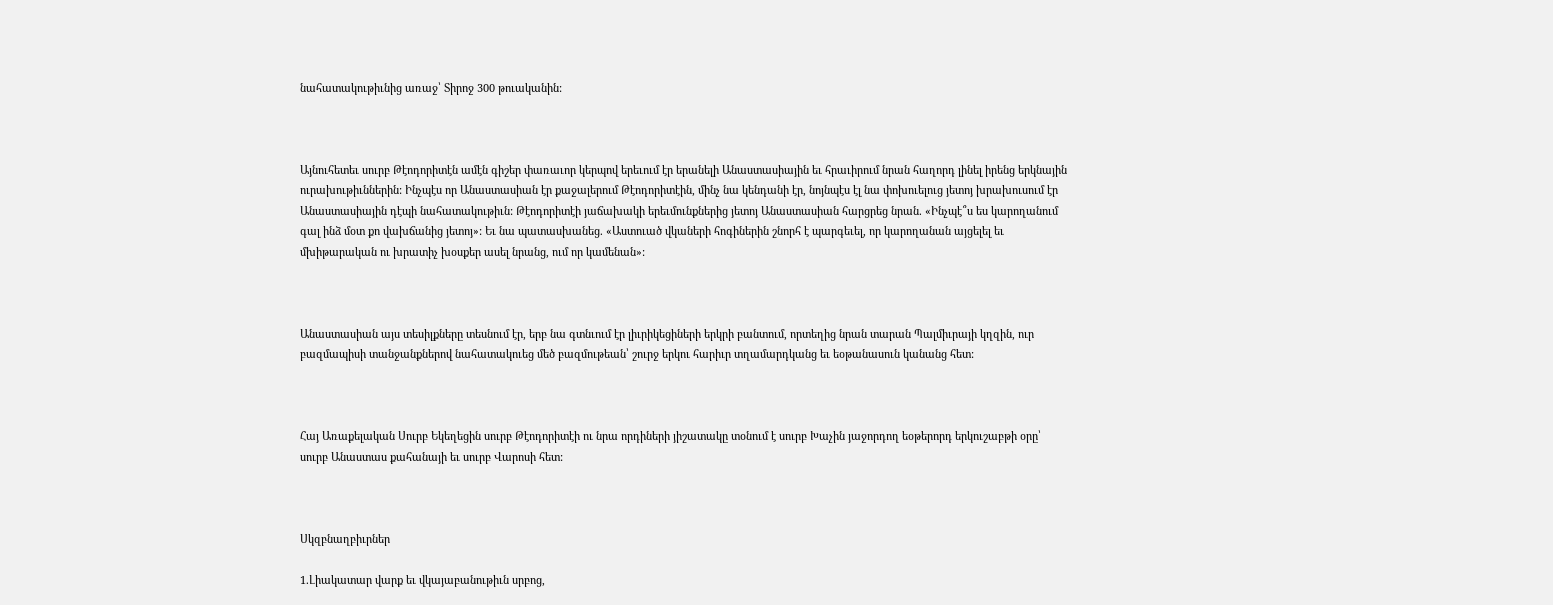նահատակութիւնից առաջ՝ Տիրոջ 300 թուականին:



Այնուհետեւ սուրբ Թէոդորիտէն ամէն գիշեր փառաւոր կերպով երեւում էր երանելի Անաստասիային եւ հրաւիրում նրան հաղորդ լինել իրենց երկնային ուրախութիւններին: Ինչպէս որ Անաստասիան էր քաջալերում Թէոդորիտէին, մինչ նա կենդանի էր, նոյնպէս էլ նա փոխուելուց յետոյ խրախուսում էր Անաստասիային դէպի նահատակութիւն: Թէոդորիտէի յաճախակի երեւմունքներից յետոյ Անաստասիան հարցրեց նրան. «Ինչպէ՞ս ես կարողանում գալ ինձ մօտ քո վախճանից յետոյ»: Եւ նա պատասխանեց. «Աստուած վկաների հոգիներին շնորհ է պարգեւել, որ կարողանան այցելել եւ մխիթարական ու խրատիչ խօսքեր ասել նրանց, ում որ կամենան»:



Անաստասիան այս տեսիլքները տեսնում էր, երբ նա գտնւում էր լիւրիկեցիների երկրի բանտում, որտեղից նրան տարան Պալմիւրայի կղզին, ուր բազմապիսի տանջանքներով նահատակուեց մեծ բազմութեան՝ շուրջ երկու հարիւր տղամարդկանց եւ եօթանասուն կանանց հետ:



Հայ Առաքելական Սուրբ Եկեղեցին սուրբ Թէոդորիտէի ու նրա որդիների յիշատակը տօնում է սուրբ Խաչին յաջորդող եօթերորդ երկուշաբթի օրը՝ սուրբ Անաստաս քահանայի եւ սուրբ Վարոսի հետ:



Սկզբնաղբիւրներ

1.Լիակատար վարք եւ վկայաբանութիւն սրբոց,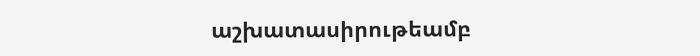աշխատասիրութեամբ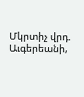Մկրտիչ վրդ. Աւգերեանի,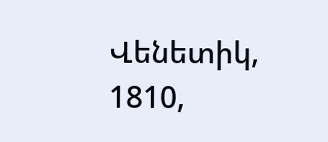Վենետիկ, 1810,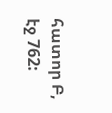հատոր Բ, էջ 762: